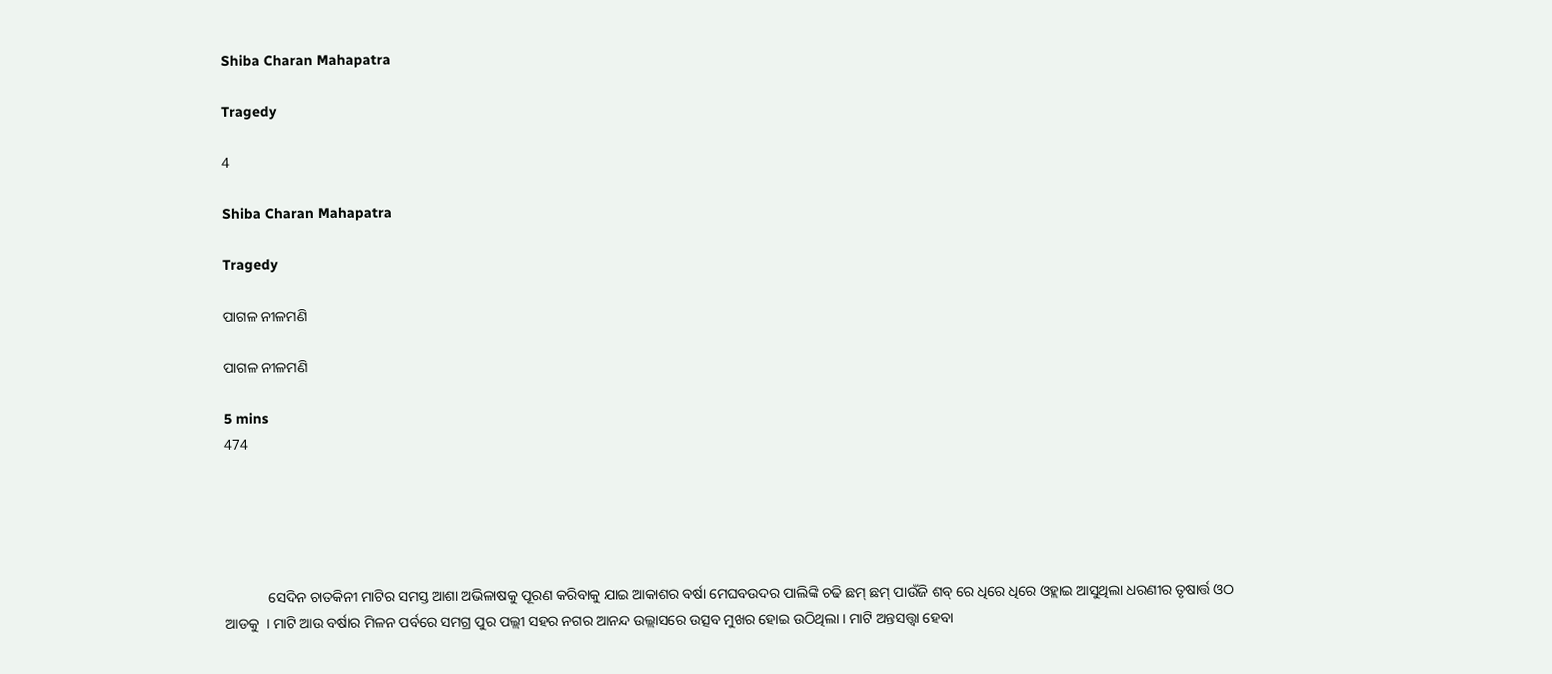Shiba Charan Mahapatra

Tragedy

4

Shiba Charan Mahapatra

Tragedy

ପାଗଳ ନୀଳମଣି

ପାଗଳ ନୀଳମଣି

5 mins
474





            ସେଦିନ ଚାତକିନୀ ମାଟିର ସମସ୍ତ ଆଶା ଅଭିଳାଷକୁ ପୂରଣ କରିବାକୁ ଯାଇ ଆକାଶର ବର୍ଷା ମେଘବଉଦର ପାଲିଙ୍କି ଚଢି ଛମ୍ ଛମ୍ ପାଉଁଜି ଶବ୍ ରେ ଧିରେ ଧିରେ ଓହ୍ଲାଇ ଆସୁଥିଲା ଧରଣୀର ତୃଷାର୍ତ୍ତ ଓଠ ଆଡକୁ  । ମାଟି ଆଉ ବର୍ଷାର ମିଳନ ପର୍ବରେ ସମଗ୍ର ପୁର ପଲ୍ଲୀ ସହର ନଗର ଆନନ୍ଦ ଉଲ୍ଲାସରେ ଉତ୍ସବ ମୁଖର ହୋଇ ଉଠିଥିଲା । ମାଟି ଅନ୍ତସତ୍ତ୍ୱା ହେବା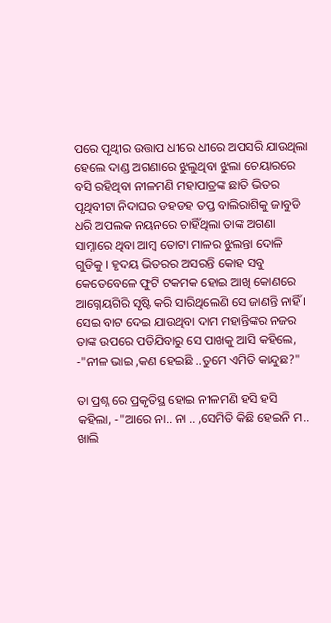ପରେ ପୃଥ୍ବୀର ଉତ୍ତାପ ଧୀରେ ଧୀରେ ଅପସରି ଯାଉଥିଲା ହେଲେ ଦାଣ୍ଡ ଅଗଣାରେ ଝୁଲୁଥିବା ଝୁଲା ଚେୟାରରେ ବସି ରହିଥିବା ନୀଳମଣି ମହାପାତ୍ରଙ୍କ ଛାତି ଭିତର ପୃଥିବୀଟା ନିଦାଘର ଡହଡହ ତପ୍ତ ବାଲିରାଶିକୁ ଜାବୁଡି ଧରି ଅପଲକ ନୟନରେ ଚାହିଁଥିଲା ତାଙ୍କ ଅଗଣା ସାମ୍ନାରେ ଥିବା ଆମ୍ବ ତୋଟା ମାଳର ଝୁଲନ୍ତା ଦୋଳି ଗୁଡିକୁ । ହୃଦୟ ଭିତରର ଅସରନ୍ତି କୋହ ସବୁ କେତେବେଳେ ଫୁଟି ଟକମକ ହୋଇ ଆଖି କୋଣରେ ଆଗ୍ନେୟଗିରି ସୃଷ୍ଟି କରି ସାରିଥିଲେଣି ସେ ଜାଣନ୍ତି ନାହିଁ । ସେଇ ବାଟ ଦେଇ ଯାଉଥିବା ଦାମ ମହାନ୍ତିଙ୍କର ନଜର ତାଙ୍କ ଉପରେ ପଡିଯିବାରୁ ସେ ପାଖକୁ ଆସି କହିଲେ, -"ନୀଳ ଭାଇ ,କଣ ହେଇଛି ..ତୁମେ ଏମିତି କାନ୍ଦୁଛ?"

ତା ପ୍ରଶ୍ନ ରେ ପ୍ରକୃତିସ୍ଥ ହୋଇ ନୀଳମଣି ହସି ହସି କହିଲା, -"ଆରେ ନା.. ନା .. ,ସେମିତି କିଛି ହେଇନି ମ.. ଖାଲି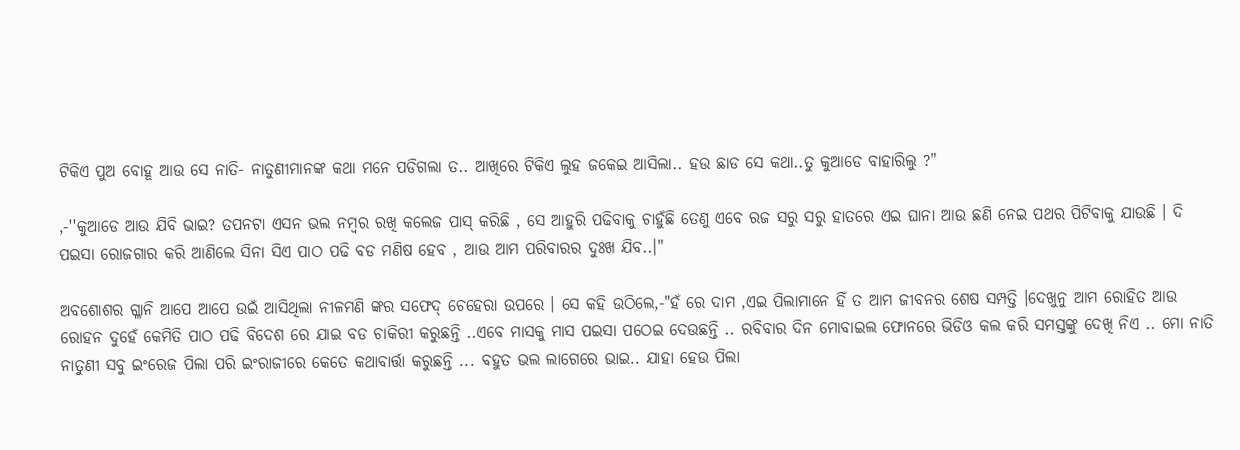ଟିକିଏ ପୁଅ ବୋହୂ ଆଉ ସେ ନାତି- ନାତୁଣୀମାନଙ୍କ କଥା ମନେ ପଡିଗଲା ତ.. ଆଖିରେ ଟିକିଏ ଲୁହ ଜକେଇ ଆସିଲା.. ହଉ ଛାଡ ସେ କଥା..ତୁ କୁଆଡେ ବାହାରିଲୁ ?"

,-''କୁଆଡେ ଆଉ ଯିବି ଭାଇ? ତପନଟା ଏସନ ଭଲ ନମ୍ବର ରଖି କଲେଜ ପାସ୍ କରିଛି , ସେ ଆହୁରି ପଢିବାକୁ ଚାହୁଁଛି ତେଣୁ ଏବେ ରଜ ସରୁ ସରୁ ହାତରେ ଏଇ ଘାନା ଆଉ ଛଣି ନେଇ ପଥର ପିଟିବାକୁ ଯାଉଛି । ଦି ପଇସା ରୋଜଗାର କରି ଆଣିଲେ ସିନା ସିଏ ପାଠ ପଢି ବଡ ମଣିଷ ହେବ , ଆଉ ଆମ ପରିବାରର ଦୁଃଖ ଯିବ..।"

ଅବଶୋଶର ଗ୍ଳାନି ଆପେ ଆପେ ଉଇଁ ଆସିଥିଲା ନୀଳମଣି ଙ୍କର ସଫେଦ୍ ଚେହେରା ଉପରେ । ସେ କହି ଉଠିଲେ,-"ହଁ ରେ ଦାମ ,ଏଇ ପିଲାମାନେ ହିଁ ତ ଆମ ଜୀବନର ଶେଷ ସମ୍ପତ୍ତି ।ଦେଖୁନୁ ଆମ ରୋହିତ ଆଉ ରୋହନ ଦୁହେଁ କେମିତି ପାଠ ପଢି ବିଦେଶ ରେ ଯାଇ ବଡ ଚାକିରୀ କରୁଛନ୍ତି ..ଏବେ ମାସକୁ ମାସ ପଇସା ପଠେଇ ଦେଉଛନ୍ତି .. ରବିବାର ଦିନ ମୋବାଇଲ ଫୋନରେ ଭିଡିଓ କଲ କରି ସମସ୍ତଙ୍କୁ ଦେଖି ନିଏ .. ମୋ ନାତି ନାତୁଣୀ ସବୁ ଇଂରେଜ ପିଲା ପରି ଇଂରାଜୀରେ କେତେ କଥାବାର୍ତ୍ତା କରୁଛନ୍ତି ... ବହୁତ ଭଲ ଲାଗେରେ ଭାଇ.. ଯାହା ହେଉ ପିଲା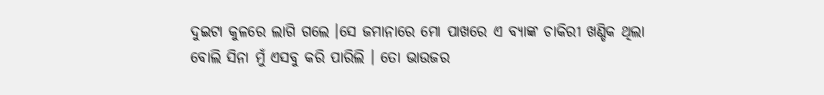ଦୁଇଟା କୁଳରେ ଲାଗି ଗଲେ ।ସେ ଜମାନାରେ ମୋ ପାଖରେ ଏ ବ୍ୟାଙ୍କ ଚାକିରୀ ଖଣ୍ଡିକ ଥିଲା ବୋଲି ସିନା ମୁଁ ଏସବୁ କରି ପାରିଲି । ତୋ ଭାଉଜର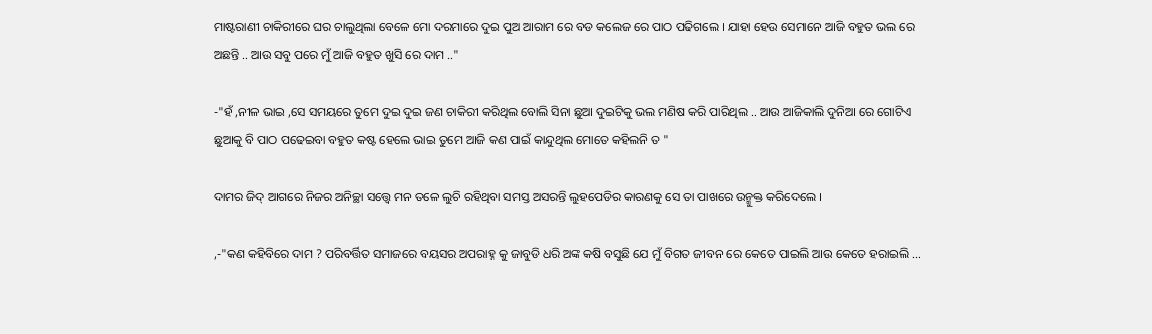ମାଷ୍ଟରାଣୀ ଚାକିରୀରେ ଘର ଚାଲୁଥିଲା ବେଳେ ମୋ ଦରମାରେ ଦୁଇ ପୁଅ ଆରାମ ରେ ବଡ କଲେଜ ରେ ପାଠ ପଢିଗଲେ । ଯାହା ହେଉ ସେମାନେ ଆଜି ବହୁତ ଭଲ ରେ ଅଛନ୍ତି .. ଆଉ ସବୁ ପରେ ମୁଁ ଆଜି ବହୁତ ଖୁସି ରେ ଦାମ .."

-"ହଁ ,ନୀଳ ଭାଇ ,ସେ ସମୟରେ ତୁମେ ଦୁଇ ଦୁଇ ଜଣ ଚାକିରୀ କରିଥିଲ ବୋଲି ସିନା ଛୁଆ ଦୁଇଟିକୁ ଭଲ ମଣିଷ କରି ପାରିଥିଲ .. ଆଉ ଆଜିକାଲି ଦୁନିଆ ରେ ଗୋଟିଏ ଛୁଆକୁ ବି ପାଠ ପଢେଇବା ବହୁତ କଷ୍ଟ ହେଲେ ଭାଇ ତୁମେ ଆଜି କଣ ପାଇଁ କାନ୍ଦୁଥିଲ ମୋତେ କହିଲନି ତ "

ଦାମର ଜିଦ୍ ଆଗରେ ନିଜର ଅନିଚ୍ଛା ସତ୍ତ୍ବେ ମନ ତଳେ ଲୁଚି ରହିଥିବା ସମସ୍ତ ଅସରନ୍ତି ଲୁହପେଡିର କାରଣକୁ ସେ ତା ପାଖରେ ଉନ୍ମୁକ୍ତ କରିଦେଲେ ।

,-"କଣ କହିବିରେ ଦାମ ? ପରିବର୍ତ୍ତିତ ସମାଜରେ ବୟସର ଅପରାହ୍ନ କୁ ଜାବୁଡି ଧରି ଅଙ୍କ କଷି ବସୁଛି ଯେ ମୁଁ ବିଗତ ଜୀବନ ରେ କେତେ ପାଇଲି ଆଉ କେତେ ହରାଇଲି ...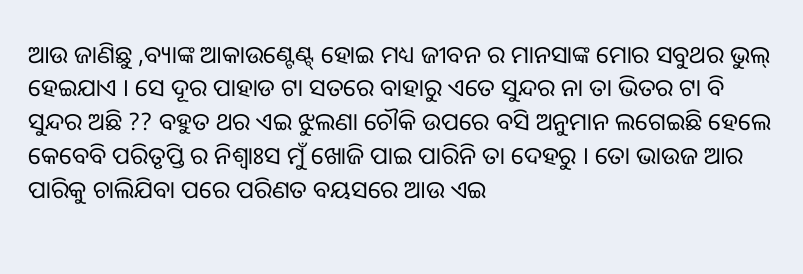ଆଉ ଜାଣିଛୁ ,ବ୍ୟାଙ୍କ ଆକାଉଣ୍ଟେଣ୍ଟ୍ ହୋଇ ମଧ୍ୟ ଜୀବନ ର ମାନସାଙ୍କ ମୋର ସବୁଥର ଭୁଲ୍ ହେଇଯାଏ । ସେ ଦୂର ପାହାଡ ଟା ସତରେ ବାହାରୁ ଏତେ ସୁନ୍ଦର ନା ତା ଭିତର ଟା ବି ସୁନ୍ଦର ଅଛି ?? ବହୁତ ଥର ଏଇ ଝୁଲଣା ଚୌକି ଉପରେ ବସି ଅନୁମାନ ଲଗେଇଛି ହେଲେ କେବେବି ପରିତୃପ୍ତି ର ନିଶ୍ୱାଃସ ମୁଁ ଖୋଜି ପାଇ ପାରିନି ତା ଦେହରୁ । ତୋ ଭାଉଜ ଆର ପାରିକୁ ଚାଲିଯିବା ପରେ ପରିଣତ ବୟସରେ ଆଉ ଏଇ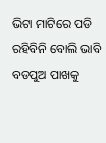ଭିଟା ମାଟିରେ ପଡି ରହିବିନି ବୋଲି ଭାବି ବଡପୁଅ ପାଖକୁ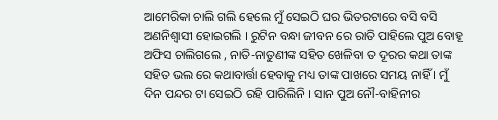ଆମେରିକା ଚାଲି ଗଲି ହେଲେ ମୁଁ ସେଇଠି ଘର ଭିତରଟାରେ ବସି ବସି ଅଣନିଶ୍ବାସୀ ହୋଇଗଲି । ରୁଟିନ ବନ୍ଧା ଜୀବନ ରେ ରାତି ପାହିଲେ ପୁଅ ବୋହୂ ଅଫିସ ଚାଲିଗଲେ , ନାତି-ନାତୁଣୀଙ୍କ ସହିତ ଖେଳିବା ତ ଦୂରର କଥା ତାଙ୍କ ସହିତ ଭଲ ରେ କଥାବାର୍ତ୍ତା ହେବାକୁ ମଧ୍ୟ ତାଙ୍କ ପାଖରେ ସମୟ ନାହିଁ । ମୁଁ ଦିନ ପନ୍ଦର ଟା ସେଇଠି ରହି ପାରିଲିନି । ସାନ ପୁଅ ନୌ-ବାହିନୀର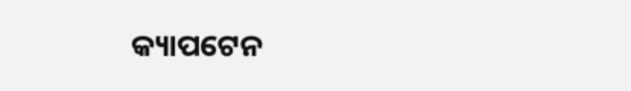କ୍ୟାପଟେନ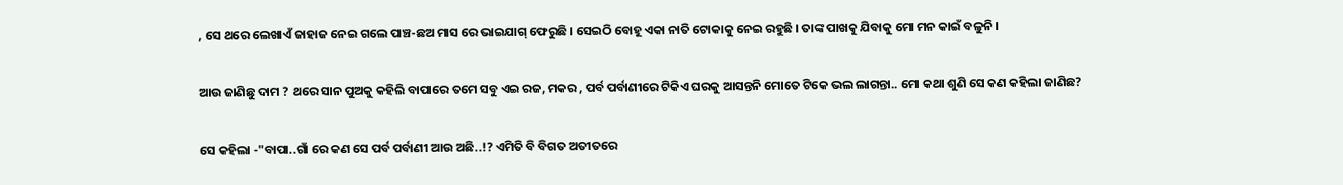, ସେ ଥରେ ଲେଖାଏଁ ଜାହାଜ ନେଇ ଗଲେ ପାଞ୍ଚ-ଛଅ ମାସ ରେ ଭାଇଯାଗ୍ ଫେରୁଛି । ସେଇଠି ବୋହୂ ଏକା ନାତି ଟୋକାକୁ ନେଇ ରହୁଛି । ତାଙ୍କ ପାଖକୁ ଯିବାକୁ ମୋ ମନ କାଇଁ ବଳୁନି ।

ଆଉ ଜାଣିଛୁ ଦାମ ? ଥରେ ସାନ ପୁଅକୁ କହିଲି ବାପାରେ ତମେ ସବୁ ଏଇ ରଜ, ମକର , ପର୍ବ ପର୍ବାଣୀରେ ଟିକିଏ ଘରକୁ ଆସନ୍ତନି ମୋତେ ଟିକେ ଭଲ ଲାଗନ୍ତା.. ମୋ କଥା ଶୁଣି ସେ କଣ କହିଲା ଜାଣିଛ?

ସେ କହିଲା -"ବାପା..ଗାଁ ରେ କଣ ସେ ପର୍ବ ପର୍ବାଣୀ ଆଉ ଅଛି..!? ଏମିତି ବି ବିଗତ ଅତୀତରେ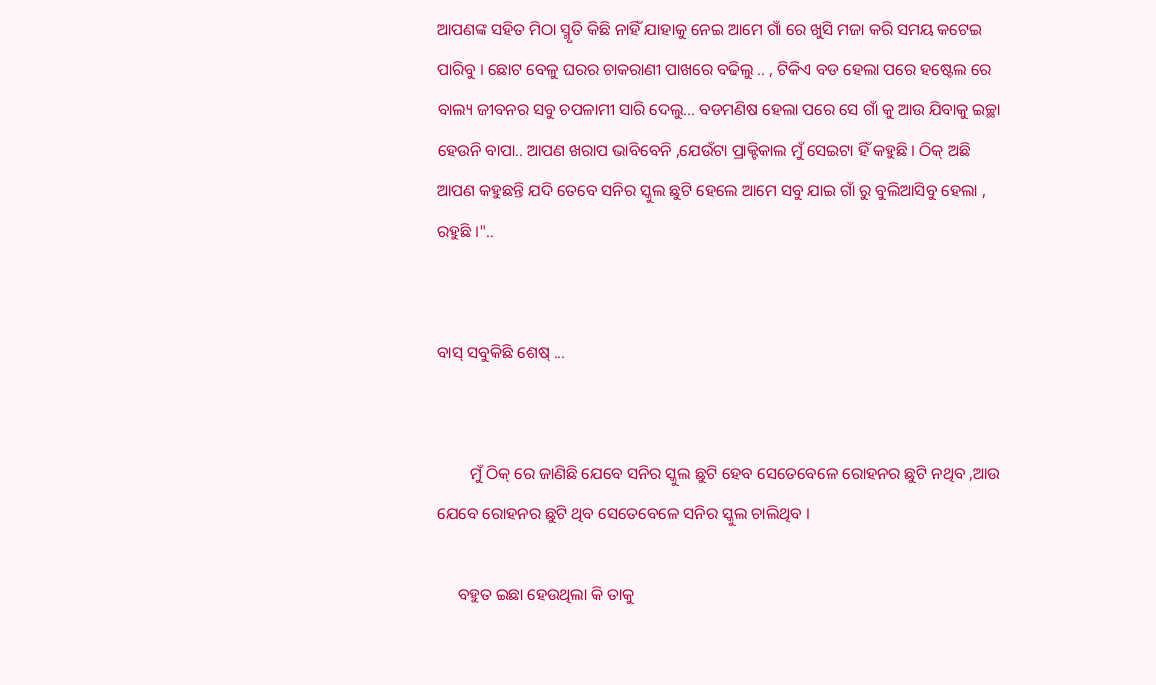ଆପଣଙ୍କ ସହିତ ମିଠା ସ୍ମୃତି କିଛି ନାହିଁ ଯାହାକୁ ନେଇ ଆମେ ଗାଁ ରେ ଖୁସି ମଜା କରି ସମୟ କଟେଇ ପାରିବୁ । ଛୋଟ ବେଳୁ ଘରର ଚାକରାଣୀ ପାଖରେ ବଢିଲୁ .. , ଟିକିଏ ବଡ ହେଲା ପରେ ହଷ୍ଟେଲ ରେ ବାଲ୍ୟ ଜୀବନର ସବୁ ଚପଳାମୀ ସାରି ଦେଲୁ... ବଡମଣିଷ ହେଲା ପରେ ସେ ଗାଁ କୁ ଆଉ ଯିବାକୁ ଇଚ୍ଛା ହେଉନି ବାପା.. ଆପଣ ଖରାପ ଭାବିବେନି ,ଯେଉଁଟା ପ୍ରାକ୍ଟିକାଲ ମୁଁ ସେଇଟା ହିଁ କହୁଛି । ଠିକ୍ ଅଛି ଆପଣ କହୁଛନ୍ତି ଯଦି ତେବେ ସନିର ସ୍କୁଲ ଛୁଟି ହେଲେ ଆମେ ସବୁ ଯାଇ ଗାଁ ରୁ ବୁଲିଆସିବୁ ହେଲା , ରହୁଛି ।"..


ବାସ୍ ସବୁକିଛି ଶେଷ୍ ...


        ମୁଁ ଠିକ୍ ରେ ଜାଣିଛି ଯେବେ ସନିର ସ୍କୁଲ ଛୁଟି ହେବ ସେତେବେଳେ ରୋହନର ଛୁଟି ନଥିବ ,ଆଉ ଯେବେ ରୋହନର ଛୁଟି ଥିବ ସେତେବେଳେ ସନିର ସ୍କୁଲ ଚାଲିଥିବ ।

     ବହୁତ ଇଛା ହେଉଥିଲା କି ତାକୁ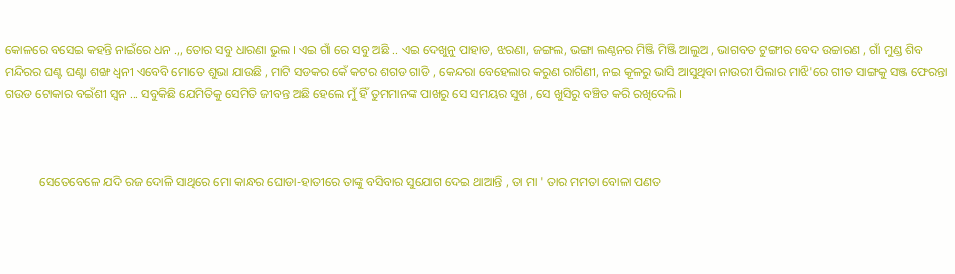କୋଳରେ ବସେଇ କହନ୍ତି ନାଇଁରେ ଧନ .,, ତୋର ସବୁ ଧାରଣା ଭୁଲ । ଏଇ ଗାଁ ରେ ସବୁ ଅଛି .. ଏଇ ଦେଖୁନୁ ପାହାଡ, ଝରଣା, ଜଙ୍ଗଲ, ଭଙ୍ଗା ଲଣ୍ଠନର ମିଞ୍ଜି ମିଞ୍ଜି ଆଲୁଅ , ଭାଗବତ ଟୁଙ୍ଗୀର ବେଦ ଉଚ୍ଚାରଣ , ଗାଁ ମୁଣ୍ଡ ଶିବ ମନ୍ଦିରର ଘଣ୍ଟ ଘଣ୍ଟା ଶଙ୍ଖ ଧ୍ୱନୀ ଏବେବି ମୋତେ ଶୁଭା ଯାଉଛି , ମାଟି ସଡକର କେଁ କଟର ଶଗଡ ଗାଡି , କେନ୍ଦରା ବେହେଲାର କରୁଣ ରାଗିଣୀ, ନଇ କୂଳରୁ ଭାସି ଆସୁଥିବା ନାଉରୀ ପିଲାର ମାଝି'ରେ ଗୀତ ସାଙ୍ଗକୁ ସଞ୍ଜ ଫେରନ୍ତା ଗଉଡ ଟୋକାର ବଇଁଶୀ ସ୍ୱନ ... ସବୁକିଛି ଯେମିତିକୁ ସେମିତି ଜୀବନ୍ତ ଅଛି ହେଲେ ମୁଁ ହିଁ ତୁମମାନଙ୍କ ପାଖରୁ ସେ ସମୟର ସୁଖ , ସେ ଖୁସିରୁ ବଞ୍ଚିତ କରି ରଖିଦେଲି ।



           ସେତେବେଳେ ଯଦି ରଜ ଦୋଳି ସାଥିରେ ମୋ କାନ୍ଧର ଘୋଡା-ହାତୀରେ ତାଙ୍କୁ ବସିବାର ସୁଯୋଗ ଦେଇ ଥାଆନ୍ତି , ତା ମା ' ତାର ମମତା ବୋଳା ପଣତ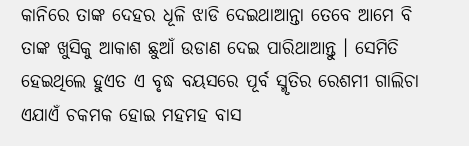କାନିରେ ତାଙ୍କ ଦେହର ଧୂଳି ଝାଡି ଦେଇଥାଆନ୍ତା ତେବେ ଆମେ ବି ତାଙ୍କ ଖୁସିକୁ ଆକାଶ ଛୁଆଁ ଉଡାଣ ଦେଇ ପାରିଥାଆନ୍ତୁ । ସେମିତି ହେଇଥିଲେ ହୁଏତ ଏ ବୃଦ୍ଧ ବୟସରେ ପୂର୍ବ ସ୍ମୃତିର ରେଶମୀ ଗାଲିଚା ଏଯାଏଁ ଚକମକ ହୋଇ ମହମହ ବାସ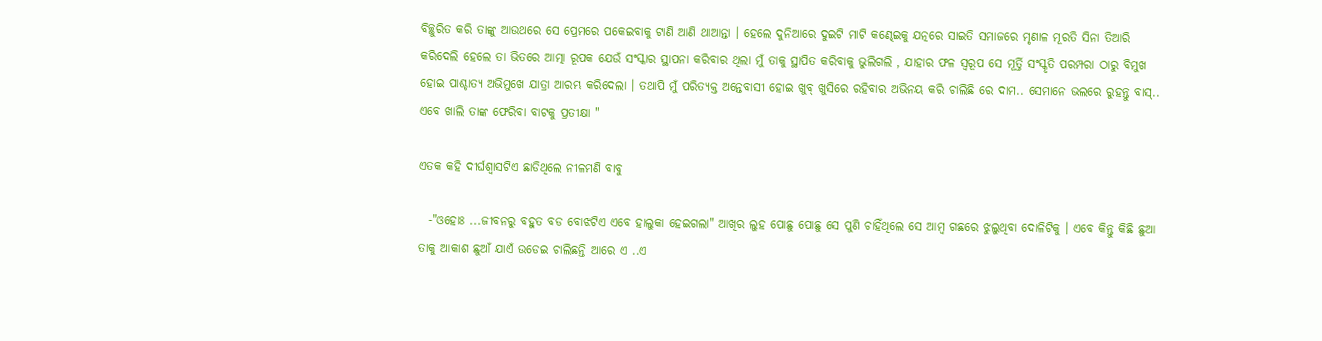ବିଚ୍ଛୁରିତ କରି ତାଙ୍କୁ ଆଉଥରେ ସେ ପ୍ରେମରେ ପକେଇବାକୁ ଟାଣି ଆଣି ଥାଆନ୍ତା । ହେଲେ ଦୁନିଆରେ ଦୁଇଟି ମାଟି କଣ୍ଢେଇକୁ ଯତ୍ନରେ ସାଇତି ସମାଜରେ ମୃଣାଳ ମୂରତି ସିନା ତିଆରି କରିଦେଲି ହେଲେ ତା ଭିତରେ ଆତ୍ମା ରୂପକ ଯେଉଁ ସଂସ୍କାର ସ୍ଥାପନା କରିବାର ଥିଲା ମୁଁ ତାକୁ ସ୍ଥାପିତ କରିବାକୁ ଭୁଲିଗଲି , ଯାହାର ଫଳ ସ୍ୱରୂପ ସେ ମୂର୍ତ୍ତି ସଂସ୍କୃତି ପରମ୍ପରା ଠାରୁ ବିମୁଖ ହୋଇ ପାଶ୍ଚାତ୍ୟ ଅଭିମୁଖେ ଯାତ୍ରା ଆରମ୍ଭ କରିଦେଲା । ତଥାପି ମୁଁ ପରିତ୍ୟକ୍ତ ଅନ୍ତେବାସୀ ହୋଇ ଖୁବ୍ ଖୁସିରେ ରହିବାର ଅଭିନୟ କରି ଚାଲିଛି ରେ ଦାମ.. ସେମାନେ ଭଲରେ ରୁହନ୍ତୁ ବାସ୍.. ଏବେ ଖାଲି ତାଙ୍କ ଫେରିବା ବାଟକୁ ପ୍ରତୀକ୍ଷା "

ଏତକ କହି ଦୀର୍ଘଶ୍ୱାସଟିଏ ଛାଡିଥିଲେ ନୀଳମଣି ବାବୁ

  -"ଓହୋଃ ...ଜୀବନରୁ ବହୁତ ବଡ ବୋଝଟିଏ ଏବେ ହାଲୁକା ହେଇଗଲା" ଆଖିର ଲୁହ ପୋଛୁ ପୋଛୁ ସେ ପୁଣି ଚାହିଁଥିଲେ ସେ ଆମ୍ବ ଗଛରେ ଝୁଲୁଥିବା ଦୋଳିଟିକୁ । ଏବେ କିନ୍ତୁ କିଛି ଛୁଆ ତାକୁ ଆକାଶ ଛୁଆଁ ଯାଏଁ ଉଡେଇ ଚାଲିଛନ୍ତି ଆରେ ଏ ..ଏ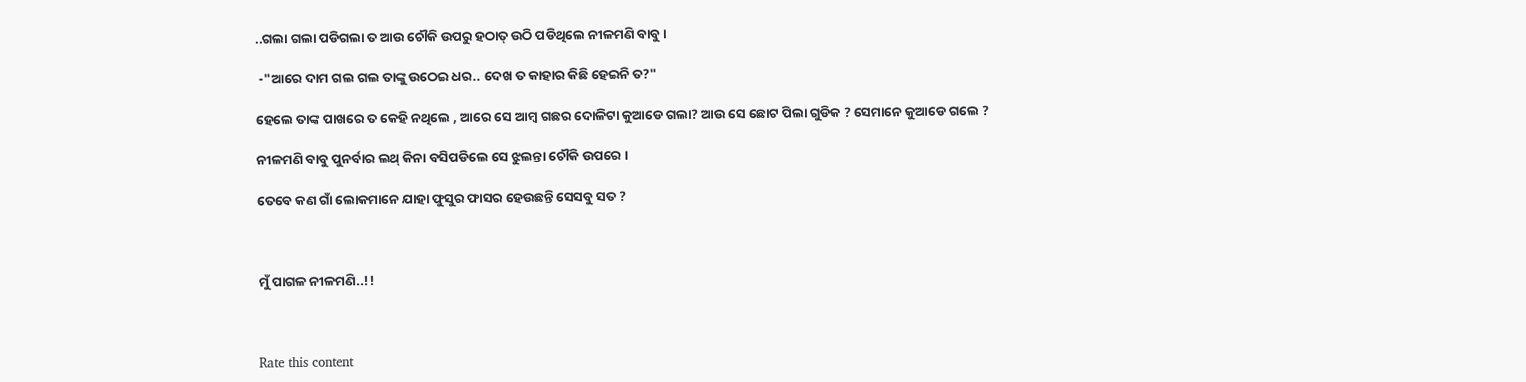..ଗଲା ଗଲା ପଡିଗଲା ତ ଆଉ ଚୌକି ଉପରୁ ହଠାତ୍ ଉଠି ପଡିଥିଲେ ନୀଳମଣି ବାବୁ ।

 -"ଆରେ ଦାମ ଗଲ ଗଲ ତାଙ୍କୁ ଉଠେଇ ଧର.. ଦେଖ ତ କାହାର କିଛି ହେଇନି ତ?"

ହେଲେ ତାଙ୍କ ପାଖରେ ତ କେହି ନଥିଲେ , ଆରେ ସେ ଆମ୍ବ ଗଛର ଦୋଳିଟା କୁଆଡେ ଗଲା? ଆଉ ସେ ଛୋଟ ପିଲା ଗୁଡିକ ? ସେମାନେ କୁଆଡେ ଗଲେ ?

ନୀଳମଣି ବାବୁ ପୁନର୍ବାର ଲଥ୍ କିନା ବସିପଡିଲେ ସେ ଝୁଲନ୍ତା ଚୌକି ଉପରେ ।

ତେବେ କଣ ଗାଁ ଲୋକମାନେ ଯାହା ଫୁସୁର ଫାସର ହେଉଛନ୍ତି ସେସବୁ ସତ ?



ମୁଁ ପାଗଳ ନୀଳମଣି..!!



Rate this content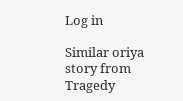Log in

Similar oriya story from Tragedy